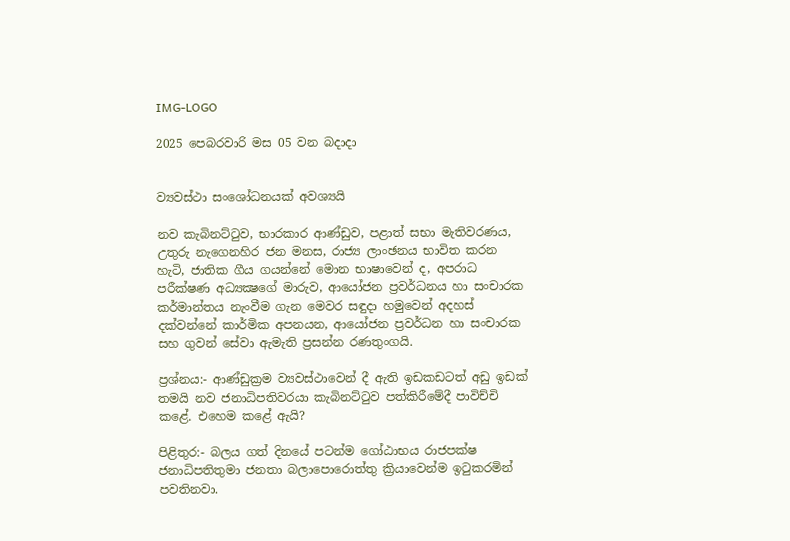IMG-LOGO

2025 පෙබරවාරි මස 05 වන බදාදා


ව්‍යවස්ථා සංශෝධනයක් අවශ්‍යයි

නව කැබිනට්ටුව, භාරකාර ආණ්ඩුව, පළාත් සභා මැතිවරණය, උතුරු නැගෙනහිර ජන මනස, රාජ්‍ය ලාංඡනය භාවිත කරන හැටි, ජාතික ගීය ගයන්නේ මොන භාෂාවෙන් ද, අපරාධ පරීක්ෂණ අධ්‍යක්‍ෂගේ මාරුව, ආයෝජන ප්‍රවර්ධනය හා සංචාරක කර්මාන්තය නැංවීම ගැන මෙවර සඳුදා හමුවෙන් අදහස් දක්වන්නේ කාර්මික අපනයන, ආයෝජන ප්‍රවර්ධන හා සංචාරක සහ ගුවන් සේවා ඇමැති ප්‍රසන්න රණතුංගයි.

ප්‍රශ්නය:- ආණ්ඩුක්‍රම ව්‍යවස්ථාවෙන් දී ඇති ඉඩකඩටත් අඩු ඉඩක් තමයි නව ජනාධිපතිවරයා කැබිනට්ටුව පත්කිරීමේදී පාවිච්චි කළේ. එහෙම කළේ ඇයි?

පිළිතුර:- බලය ගත් දිනයේ පටන්ම ගෝඨාභය රාජපක්ෂ ජනාධිපතිතුමා ජනතා බලාපොරොත්තු ක්‍රියාවෙන්ම ඉටුකරමින් පවතිනවා.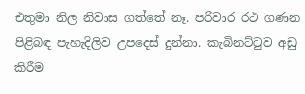එතුමා නිල නිවාස ගත්තේ නෑ. පරිවාර රථ ගණන පිළිබඳ පැහැදිලිව උපදෙස් දුන්නා. කැබිනට්ටුව අඩු කිරීම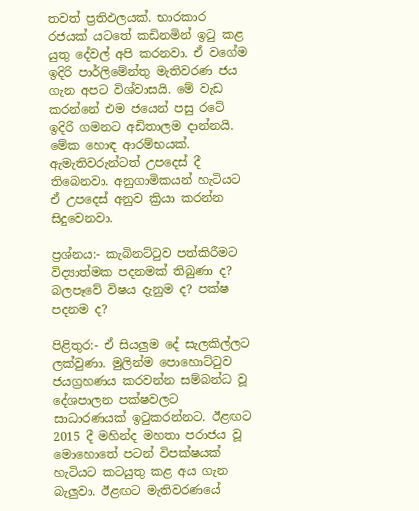තවත් ප්‍රතිඵලයක්. භාරකාර රජයක් යටතේ කඩිනමින් ඉටු කළ යුතු දේවල් අපි කරනවා. ඒ වගේම ඉදිරි පාර්ලිමේන්තු මැතිවරණ ජය ගැන අපට විශ්වාසයි. මේ වැඩ කරන්නේ එම ජයෙන් පසු රටේ ඉදිරි ගමනට අඩිතාලම දාන්නයි. මේක හොඳ ආරම්භයක්. ඇමැතිවරුන්ටත් උපදෙස් දී තිබෙනවා. අනුගාමිකයන් හැටියට ඒ උපදෙස් අනුව ක්‍රියා කරන්න සිදුවෙනවා.

ප්‍රශ්නය:- කැබිනට්ටුව පත්කිරීමට විද්‍යාත්මක පදනමක් තිබුණා ද? බලපෑවේ විෂය දැනුම ද? පක්ෂ පදනම ද?

පිළිතුර:- ඒ සියලුම දේ සැලකිල්ලට ලක්වුණා. මුලින්ම පොහොට්ටුව ජයග්‍රහණය කරවන්න සම්බන්ධ වූ දේශපාලන පක්ෂවලට සාධාරණයක් ඉටුකරන්නට. ඊළඟට 2015 දී මහින්ද මහතා පරාජය වූ මොහොතේ පටන් විපක්ෂයක් හැටියට කටයුතු කළ අය ගැන බැලුවා. ඊළඟට මැතිවරණයේ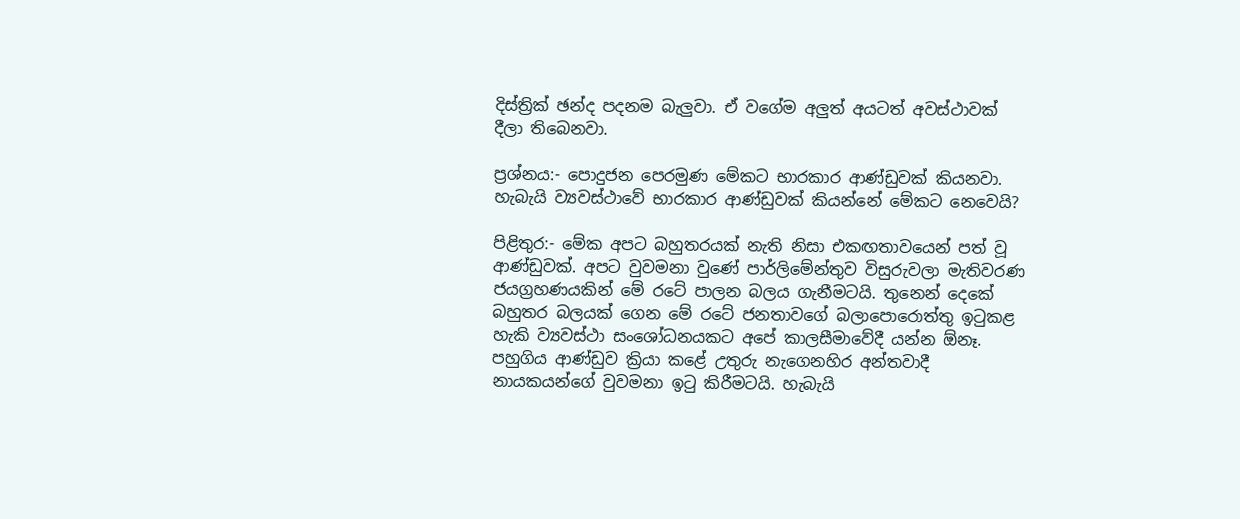දිස්ත්‍රික් ඡන්ද පදනම බැලුවා. ඒ වගේම අලුත් අයටත් අවස්ථාවක් දීලා තිබෙනවා.

ප්‍රශ්නය:- පොදුජන පෙරමුණ මේකට භාරකාර ආණ්ඩුවක් කියනවා. හැබැයි ව්‍යවස්ථාවේ භාරකාර ආණ්ඩුවක් කියන්නේ මේකට නෙවෙයි?

පිළිතුර:- මේක අපට බහුතරයක් නැති නිසා එකඟතාවයෙන් පත් වූ ආණ්ඩුවක්. අපට වුවමනා වුණේ පාර්ලිමේන්තුව විසුරුවලා මැතිවරණ ජයග්‍රහණයකින් මේ රටේ පාලන බලය ගැනීමටයි. තුනෙන් දෙකේ බහුතර බලයක් ගෙන මේ රටේ ජනතාවගේ බලාපොරොත්තු ඉටුකළ හැකි ව්‍යවස්ථා සංශෝධනයකට අපේ කාලසීමාවේදී යන්න ඕනෑ. පහුගිය ආණ්ඩුව ක්‍රියා කළේ උතුරු නැගෙනහිර අන්තවාදී නායකයන්ගේ වුවමනා ඉටු කිරීමටයි. හැබැයි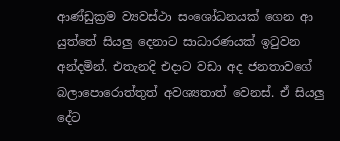ආණ්ඩුක්‍රම ව්‍යවස්ථා සංශෝධනයක් ගෙන ආ යුත්තේ සියලු දෙනාට සාධාරණයක් ඉටුවන අන්දමින්. එතැනදි එදාට වඩා අද ජනතාවගේ බලාපොරොත්තුත් අවශ්‍යතාත් වෙනස්. ඒ සියලු දේට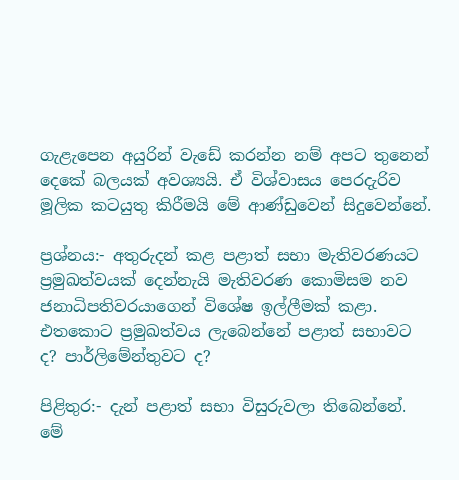ගැළැපෙන අයුරින් වැඩේ කරන්න නම් අපට තුනෙන් දෙකේ බලයක් අවශ්‍යයි. ඒ විශ්වාසය පෙරදැරිව මූලික කටයුතු කිරීමයි මේ ආණ්ඩුවෙන් සිදුවෙන්නේ.

ප්‍රශ්නය:- අතුරුදන් කළ පළාත් සභා මැතිවරණයට ප්‍රමුඛත්වයක් දෙන්නැයි මැතිවරණ කොමිසම නව ජනාධිපතිවරයාගෙන් විශේෂ ඉල්ලීමක් කළා. එතකොට ප්‍රමුඛත්වය ලැබෙන්නේ පළාත් සභාවට ද? පාර්ලිමේන්තුවට ද?

පිළිතුර:- දැන් පළාත් සභා විසුරුවලා තිබෙන්නේ. මේ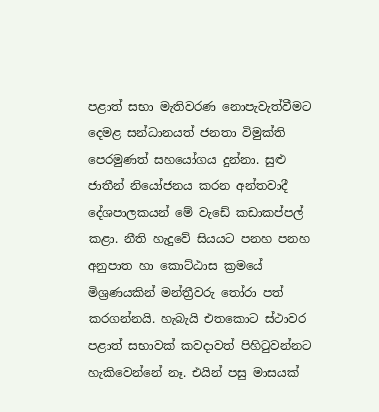පළාත් සභා මැතිවරණ නොපැවැත්වීමට දෙමළ සන්ධානයත් ජනතා විමුක්ති පෙරමුණත් සහයෝගය දුන්නා. සුළු ජාතීන් නියෝජනය කරන අන්තවාදී දේශපාලකයන් මේ වැඩේ කඩාකප්පල් කළා. නීති හැදුවේ සියයට පනහ පනහ අනුපාත හා කොට්ඨාස ක්‍රමයේ මිශ්‍රණයකින් මන්ත්‍රීවරු තෝරා පත් කරගන්නයි. හැබැයි එතකොට ස්ථාවර පළාත් සභාවක් කවදාවත් පිහිටුවන්නට හැකිවෙන්නේ නෑ. එයින් පසු මාසයක්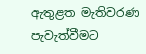ඇතුළත මැතිවරණ පැවැත්වීමට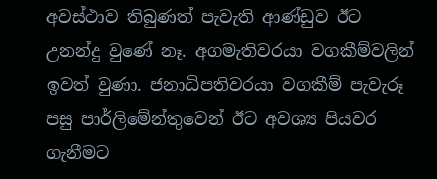අවස්ථාව තිබුණත් පැවැති ආණ්ඩුව ඊට උනන්දු වුණේ නෑ. අගමැතිවරයා වගකීම්වලින් ඉවත් වුණා. ජනාධිපතිවරයා වගකීම් පැවැරූ පසු පාර්ලිමේන්තුවෙන් ඊට අවශ්‍ය පියවර ගැනීමට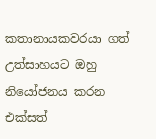කතානායකවරයා ගත් උත්සාහයට ඔහු නියෝජනය කරන එක්සත්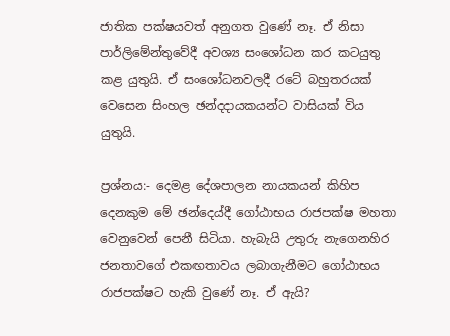ජාතික පක්ෂයවත් අනුගත වුණේ නෑ. ඒ නිසා පාර්ලිමේන්තුවේදී අවශ්‍ය සංශෝධන කර කටයුතු කළ යුතුයි. ඒ සංශෝධනවලදී රටේ බහුතරයක් වෙසෙන සිංහල ඡන්දදායකයන්ට වාසියක් විය යුතුයි.

ප්‍රශ්නය:- දෙමළ දේශපාලන නායකයන් කිහිප දෙනකුම මේ ඡන්දෙය්දී ගෝඨාභය රාජපක්ෂ මහතා වෙනුවෙන් පෙනී සිටියා. හැබැයි උතුරු නැගෙනහිර ජනතාවගේ එකඟතාවය ලබාගැනීමට ගෝඨාභය රාජපක්ෂට හැකි වුණේ නෑ. ඒ ඇයි?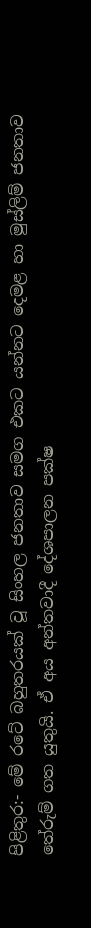පිළිතුර:- මේ රටේ බහුතරයක් වූ සිංහල ජනතාව සමග එකට යන්නට දෙමළ හා මුස්ලිම් ජනතාව තේරුම් ගත යුතුයි. ඒ අය අන්තවාදී දේශපාලන පක්ෂ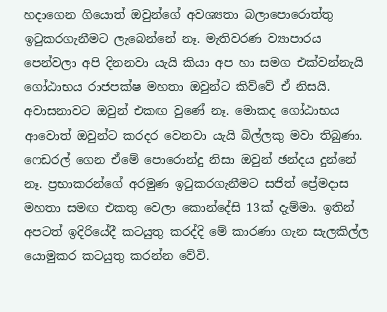හදාගෙන ගියොත් ඔවුන්ගේ අවශ්‍යතා බලාපොරොත්තු ඉටුකරගැනීමට ලැබෙන්නේ නෑ. මැතිවරණ ව්‍යාපාරය පෙන්වලා අපි දිනනවා යැයි කියා අප හා සමග එක්වන්නැයි ගෝඨාභය රාජපක්ෂ මහතා ඔවුන්ට කිව්වේ ඒ නිසයි. අවාසනාවට ඔවුන් එකඟ වුණේ නෑ. මොකද ගෝඨාභය ආවොත් ඔවුන්ට කරදර වෙනවා යැයි බිල්ලකු මවා තිබුණා. ෆෙඩරල් ගෙන ඒමේ පොරොන්දු නිසා ඔවුන් ඡන්දය දුන්නේ නෑ. ප්‍රභාකරන්ගේ අරමුණ ඉටුකරගැනීමට සජිත් ප්‍රේමදාස මහතා සමඟ එකතු වෙලා කොන්දේසි 13ක් දැම්මා. ඉතින් අපටත් ඉදිරියේදී කටයුතු කරද්දි මේ කාරණා ගැන සැලකිල්ල යොමුකර කටයුතු කරන්න වේවි.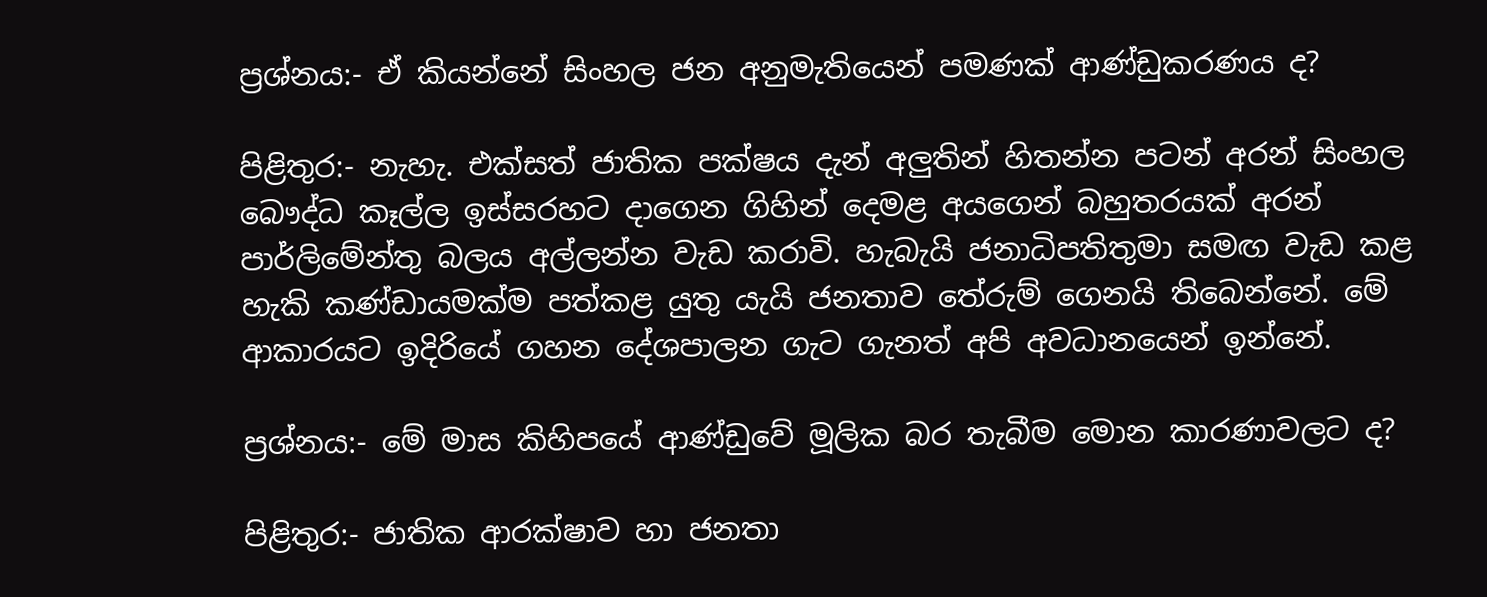ප්‍රශ්නය:- ඒ කියන්නේ සිංහල ජන අනුමැතියෙන් පමණක් ආණ්ඩුකරණය ද?

පිළිතුර:- නැහැ. එක්සත් ජාතික පක්ෂය දැන් අලුතින් හිතන්න පටන් අරන් සිංහල බෞද්ධ කෑල්ල ඉස්සරහට දාගෙන ගිහින් දෙමළ අයගෙන් බහුතරයක් අරන් පාර්ලිමේන්තු බලය අල්ලන්න වැඩ කරාවි. හැබැයි ජනාධිපතිතුමා සමඟ වැඩ කළ හැකි කණ්ඩායමක්ම පත්කළ යුතු යැයි ජනතාව තේරුම් ගෙනයි තිබෙන්නේ. මේ ආකාරයට ඉදිරියේ ගහන දේශපාලන ගැට ගැනත් අපි අවධානයෙන් ඉන්නේ.

ප්‍රශ්නය:- මේ මාස කිහිපයේ ආණ්ඩුවේ මූලික බර තැබීම මොන කාරණාවලට ද?

පිළිතුර:- ජාතික ආරක්ෂාව හා ජනතා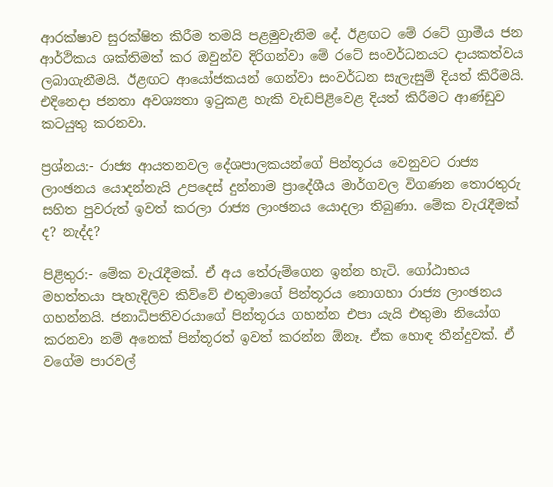ආරක්ෂාව සුරක්ෂිත කිරීම තමයි පළමුවැනිම දේ. ඊළඟට මේ රටේ ග්‍රාමීය ජන ආර්ථිකය ශක්තිමත් කර ඔවුන්ව දිරිගන්වා මේ රටේ සංවර්ධනයට දායකත්වය ලබාගැනීමයි. ඊළඟට ආයෝජකයන් ගෙන්වා සංවර්ධන සැලැසුම් දියත් කිරීමයි. එදිනෙදා ජනතා අවශ්‍යතා ඉටුකළ හැකි වැඩපිළිවෙළ දියත් කිරීමට ආණ්ඩුව කටයුතු කරනවා.

ප්‍රශ්නය:- රාජ්‍ය ආයතනවල දේශපාලකයන්ගේ පින්තූරය වෙනුවට රාජ්‍ය ලාංඡනය යොදන්නැයි උපදෙස් දුන්නාම ප්‍රාදේශීය මාර්ගවල විගණන තොරතුරු සහිත පුවරුත් ඉවත් කරලා රාජ්‍ය ලාංඡනය යොදලා තිබුණා. මේක වැරැදීමක් ද? නැද්ද?

පිළිතුර:- මේක වැරැදීමක්. ඒ අය තේරුම්ගෙන ඉන්න හැටි. ගෝඨාභය මහත්තයා පැහැදිලිව කිව්වේ එතුමාගේ පින්තූරය නොගහා රාජ්‍ය ලාංඡනය ගහන්නයි. ජනාධිපතිවරයාගේ පින්තූරය ගහන්න එපා යැයි එතුමා නියෝග කරනවා නම් අනෙක් පින්තූරත් ඉවත් කරන්න ඕනෑ. ඒක හොඳ තීන්දුවක්. ඒ වගේම පාරවල්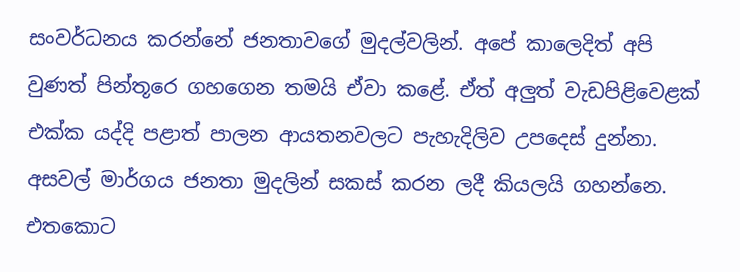සංවර්ධනය කරන්නේ ජනතාවගේ මුදල්වලින්. අපේ කාලෙදිත් අපි වුණත් පින්තූරෙ ගහගෙන තමයි ඒවා කළේ. ඒත් අලුත් වැඩපිළිවෙළක් එක්ක යද්දි පළාත් පාලන ආයතනවලට පැහැදිලිව උපදෙස් දුන්නා. අසවල් මාර්ගය ජනතා මුදලින් සකස් කරන ලදී කියලයි ගහන්නෙ. එතකොට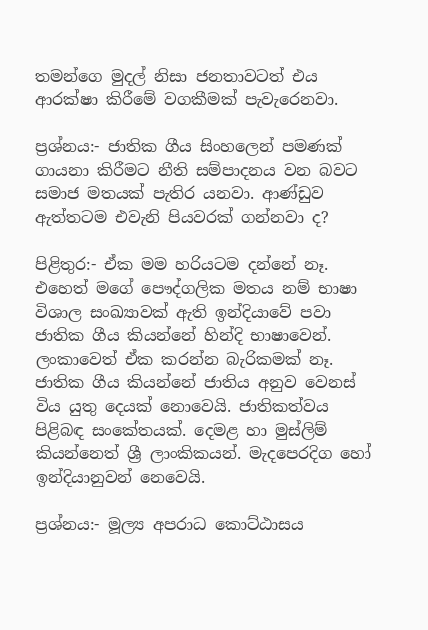තමන්ගෙ මුදල් නිසා ජනතාවටත් එය ආරක්ෂා කිරීමේ වගකීමක් පැවැරෙනවා.

ප්‍රශ්නය:- ජාතික ගීය සිංහලෙන් පමණක් ගායනා කිරීමට නීති සම්පාදනය වන බවට සමාජ මතයක් පැතිර යනවා. ආණ්ඩුව ඇත්තටම එවැනි පියවරක් ගන්නවා ද?

පිළිතුර:- ඒක මම හරියටම දන්නේ නෑ. එහෙත් මගේ පෞද්ගලික මතය නම් භාෂා විශාල සංඛ්‍යාවක් ඇති ඉන්දියාවේ පවා ජාතික ගීය කියන්නේ හින්දි භාෂාවෙන්. ලංකාවෙත් ඒක කරන්න බැරිකමක් නෑ. ජාතික ගීය කියන්නේ ජාතිය අනුව වෙනස් විය යුතු දෙයක් නොවෙයි. ජාතිකත්වය පිළිබඳ සංකේතයක්. දෙමළ හා මුස්ලිම් කියන්නෙත් ශ්‍රී ලාංකිකයන්. මැදපෙරදිග හෝ ඉන්දියානුවන් නෙවෙයි.

ප්‍රශ්නය:- මූල්‍ය අපරාධ කොට්ඨාසය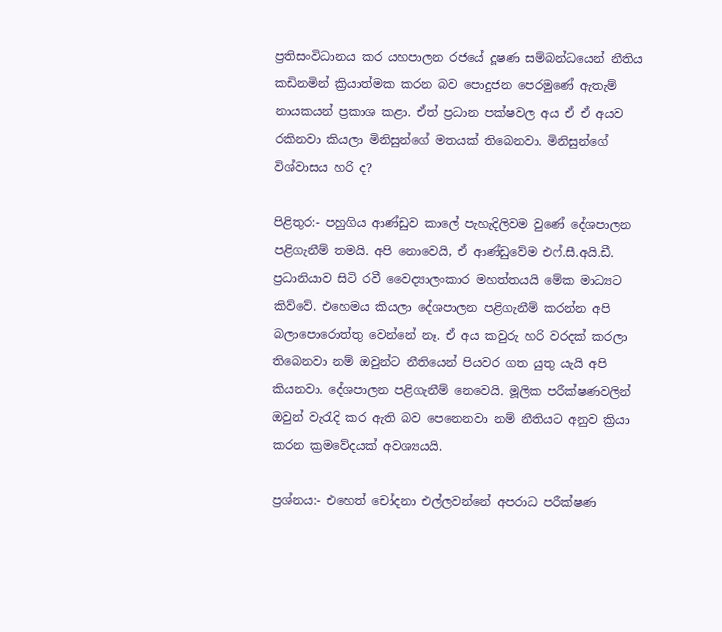ප්‍රතිසංවිධානය කර යහපාලන රජයේ දූෂණ සම්බන්ධයෙන් නීතිය කඩිනමින් ක්‍රියාත්මක කරන බව පොදුජන පෙරමුණේ ඇතැම් නායකයන් ප්‍රකාශ කළා. ඒත් ප්‍රධාන පක්ෂවල අය ඒ ඒ අයව රකිනවා කියලා මිනිසුන්ගේ මතයක් තිබෙනවා. මිනිසුන්ගේ විශ්වාසය හරි ද?

පිළිතුර:- පහුගිය ආණ්ඩුව කාලේ පැහැදිලිවම වුණේ දේශපාලන පළිගැනීම් තමයි. අපි නොවෙයි, ඒ ආණ්ඩුවේම එෆ්.සී.අයි.ඩී. ප්‍රධානියාව සිටි රවී වෛද්‍යාලංකාර මහත්තයයි මේක මාධ්‍යට කිව්වේ. එහෙමය කියලා දේශපාලන පළිගැනීම් කරන්න අපි බලාපොරොත්තු වෙන්නේ නෑ. ඒ අය කවුරු හරි වරදක් කරලා තිබෙනවා නම් ඔවුන්ට නීතියෙන් පියවර ගත යුතු යැයි අපි කියනවා. දේශපාලන පළිගැනීම් නෙවෙයි. මූලික පරීක්ෂණවලින් ඔවුන් වැරැදි කර ඇති බව පෙනෙනවා නම් නීතියට අනුව ක්‍රියා කරන ක්‍රමවේදයක් අවශ්‍යයයි.

ප්‍රශ්නය:- එහෙත් චෝදනා එල්ලවන්නේ අපරාධ පරීක්ෂණ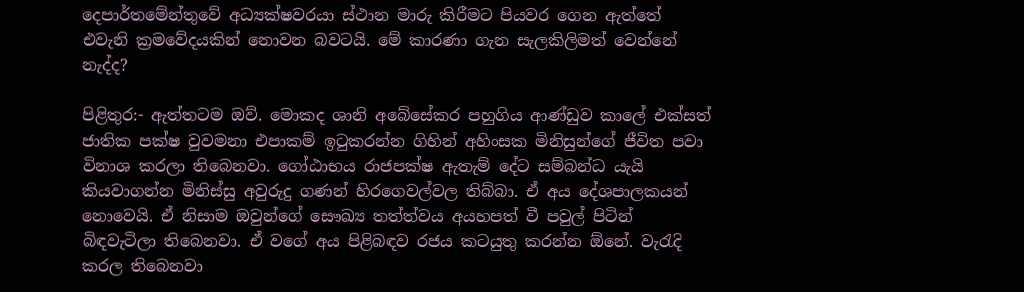දෙපාර්තමේන්තුවේ අධ්‍යක්ෂවරයා ස්ථාන මාරු කිරීමට පියවර ගෙන ඇත්තේ එවැනි ක්‍රමවේදයකින් නොවන බවටයි. මේ කාරණා ගැන සැලකිලිමත් වෙන්නේ නැද්ද?

පිළිතුර:- ඇත්තටම ඔව්. මොකද ශානි අබේසේකර පහුගිය ආණ්ඩුව කාලේ එක්සත් ජාතික පක්ෂ වුවමනා එපාකම් ඉටුකරන්න ගිහින් අහිංසක මිනිසුන්ගේ ජීවිත පවා විනාශ කරලා තිබෙනවා. ගෝඨාභය රාජපක්ෂ ඇතැම් දේට සම්බන්ධ යැයි කියවාගන්න මිනිස්සු අවුරුදු ගණන් හිරගෙවල්වල තිබ්බා. ඒ අය දේශපාලකයන් නොවෙයි. ඒ නිසාම ඔවුන්ගේ සෞඛ්‍ය තත්ත්වය අයහපත් වී පවුල් පිටින් බිඳවැටිලා තිබෙනවා. ඒ වගේ අය පිළිබඳව රජය කටයුතු කරන්න ඕනේ. වැරැදි කරල තිබෙනවා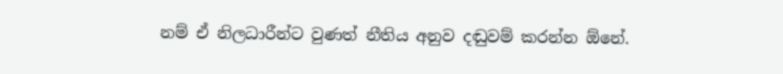නම් ඒ නිලධාරීන්ට වුණත් නීතිය අනුව දඬුවම් කරන්න ඕනේ.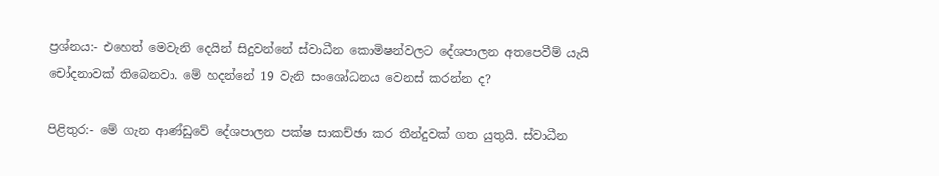ප්‍රශ්නය:- එහෙත් මෙවැනි දෙයින් සිදුවන්නේ ස්වාධීන කොමිෂන්වලට දේශපාලන අතපෙවීම් යැයි චෝදනාවක් තිබෙනවා. මේ හදන්නේ 19 වැනි සංශෝධනය වෙනස් කරන්න ද?

පිළිතුර:- මේ ගැන ආණ්ඩුවේ දේශපාලන පක්ෂ සාකච්ඡා කර තීන්දුවක් ගත යුතුයි. ස්වාධීන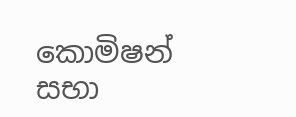කොමිෂන් සභා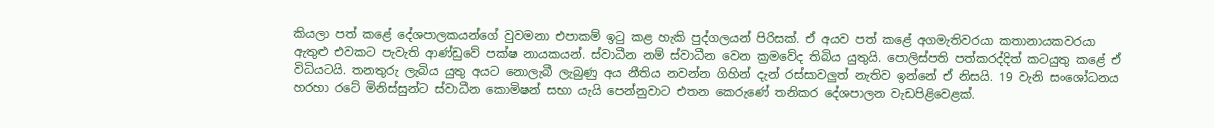කියලා පත් කළේ දේශපාලකයන්ගේ වුවමනා එපාකම් ඉටු කළ හැකි පුද්ගලයන් පිරිසක්. ඒ අයව පත් කළේ අගමැතිවරයා කතානායකවරයා ඇතුළු එවකට පැවැති ආණ්ඩුවේ පක්ෂ නායකයන්. ස්වාධීන නම් ස්වාධීන වෙන ක්‍රමවේද තිබිය යුතුයි. පොලිස්පති පත්කරද්දිත් කටයුතු කළේ ඒ විධියටයි. තනතුරු ලැබිය යුතු අයට නොලැබී ලැබුණු අය නීතිය නවන්න ගිහින් දැන් රස්සාවලුත් නැතිව ඉන්නේ ඒ නිසයි. 19 වැනි සංශෝධනය හරහා රටේ මිනිස්සුන්ට ස්වාධීන කොමිෂන් සභා යැයි පෙන්නුවාට එතන කෙරුණේ තනිකර දේශපාලන වැඩපිළිවෙළක්.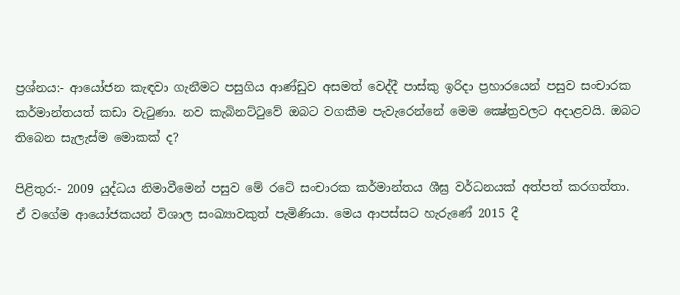ප්‍රශ්නය:- ආයෝජන කැඳවා ගැනීමට පසුගිය ආණ්ඩුව අසමත් වෙද්දී පාස්කු ඉරිදා ප්‍රහාරයෙන් පසුව සංචාරක කර්මාන්තයත් කඩා වැටුණා. නව කැබිනට්ටුවේ ඔබට වගකීම පැවැරෙන්නේ මෙම ක්‍ෂේත්‍රවලට අදාළවයි. ඔබට තිබෙන සැලැස්ම මොකක් ද?

පිළිතුර:- 2009 යුද්ධය නිමාවීමෙන් පසුව මේ රටේ සංචාරක කර්මාන්තය ශීඝ්‍ර වර්ධනයක් අත්පත් කරගත්තා. ඒ වගේම ආයෝජකයන් විශාල සංඛ්‍යාවකුත් පැමිණියා. මෙය ආපස්සට හැරුණේ 2015 දී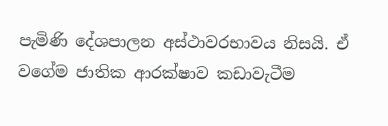පැමිණි දේශපාලන අස්ථාවරභාවය නිසයි. ඒ වගේම ජාතික ආරක්ෂාව කඩාවැටීම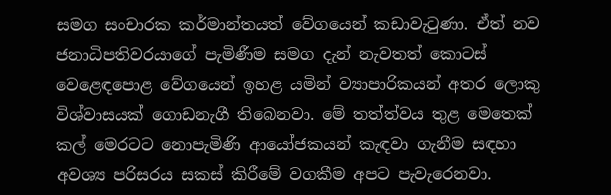සමග සංචාරක කර්මාන්තයත් වේගයෙන් කඩාවැටුණා. ඒත් නව ජනාධිපතිවරයාගේ පැමිණීම සමග දැන් නැවතත් කොටස් වෙළෙඳපොළ වේගයෙන් ඉහළ යමින් ව්‍යාපාරිකයන් අතර ලොකු විශ්වාසයක් ගොඩනැගී තිබෙනවා. මේ තත්ත්වය තුළ මෙතෙක් කල් මෙරටට නොපැමිණි ආයෝජකයන් කැඳවා ගැනීම සඳහා අවශ්‍ය පරිසරය සකස් කිරීමේ වගකීම අපට පැවැරෙනවා.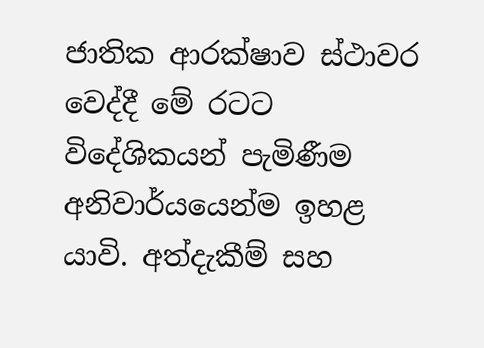ජාතික ආරක්ෂාව ස්ථාවර වෙද්දී මේ රටට විදේශිකයන් පැමිණීම අනිවාර්යයෙන්ම ඉහළ යාවි. අත්දැකීම් සහ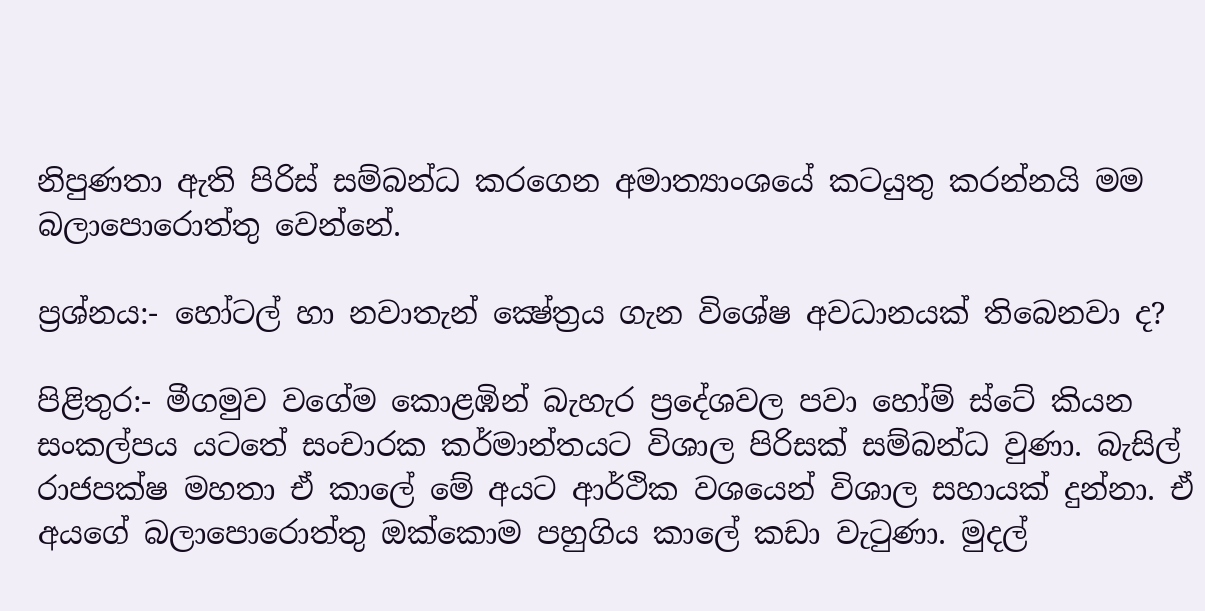නිපුණතා ඇති පිරිස් සම්බන්ධ කරගෙන අමාත්‍යාංශයේ කටයුතු කරන්නයි මම බලාපොරොත්තු වෙන්නේ.

ප්‍රශ්නය:- හෝටල් හා නවාතැන් ක්‍ෂේත්‍රය ගැන විශේෂ අවධානයක් තිබෙනවා ද?

පිළිතුර:- මීගමුව වගේම කොළඹින් බැහැර ප්‍රදේශවල පවා හෝම් ස්ටේ කියන සංකල්පය යටතේ සංචාරක කර්මාන්තයට විශාල පිරිසක් සම්බන්ධ වුණා. බැසිල් රාජපක්ෂ මහතා ඒ කාලේ මේ අයට ආර්ථික වශයෙන් විශාල සහායක් දුන්නා. ඒ අයගේ බලාපොරොත්තු ඔක්කොම පහුගිය කාලේ කඩා වැටුණා. මුදල්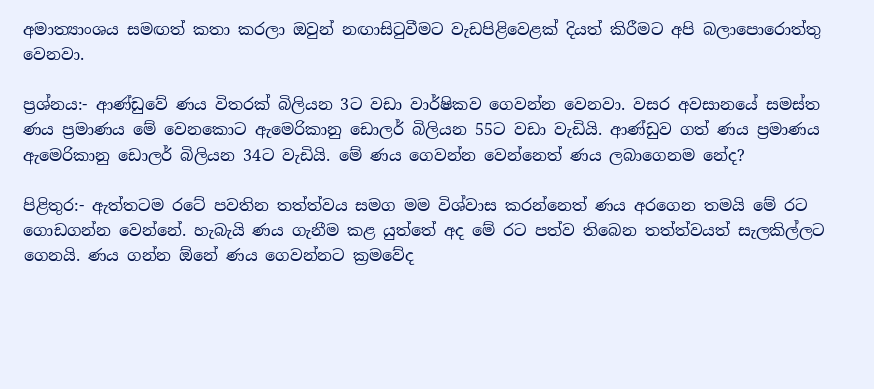අමාත්‍යාංශය සමඟත් කතා කරලා ඔවුන් නඟාසිටුවීමට වැඩපිළිවෙළක් දියත් කිරීමට අපි බලාපොරොත්තු වෙනවා.

ප්‍රශ්නය:- ආණ්ඩුවේ ණය විතරක් බිලියන 3ට වඩා වාර්ෂිකව ගෙවන්න වෙනවා. වසර අවසානයේ සමස්ත ණය ප්‍රමාණය මේ වෙනකොට ඇමෙරිකානු ඩොලර් බිලියන 55ට වඩා වැඩියි. ආණ්ඩුව ගත් ණය ප්‍රමාණය ඇමෙරිකානු ඩොලර් බිලියන 34ට වැඩියි. මේ ණය ගෙවන්න වෙන්නෙත් ණය ලබාගෙනම නේද?

පිළිතුර:- ඇත්තටම රටේ පවතින තත්ත්වය සමග මම විශ්වාස කරන්නෙත් ණය අරගෙන තමයි මේ රට ගොඩගන්න වෙන්නේ. හැබැයි ණය ගැනීම කළ යුත්තේ අද මේ රට පත්ව තිබෙන තත්ත්වයත් සැලකිල්ලට ගෙනයි. ණය ගන්න ඕනේ ණය ගෙවන්නට ක්‍රමවේද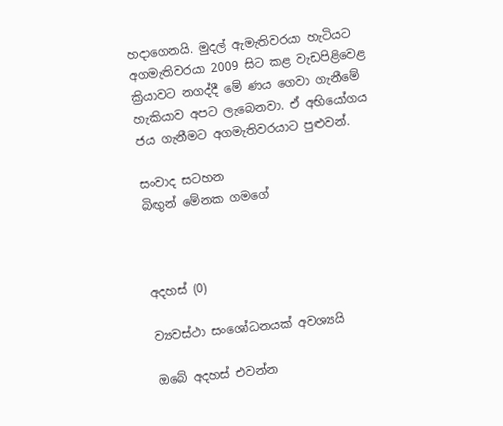හදාගෙනයි. මුදල් ඇමැතිවරයා හැටියට අගමැතිවරයා 2009 සිට කළ වැඩපිළිවෙළ ක්‍රියාවට නගද්දී මේ ණය ගෙවා ගැනීමේ හැකියාව අපට ලැබෙනවා. ඒ අභියෝගය ජය ගැනීමට අගමැතිවරයාට පුළුවන්.

සංවාද සටහන
බිඟුන් මේනක ගමගේ



අදහස් (0)

ව්‍යවස්ථා සංශෝධනයක් අවශ්‍යයි

ඔබේ අදහස් එවන්න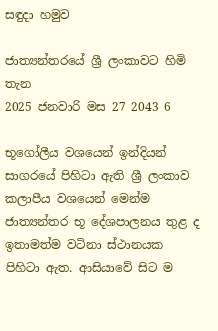සඳුදා හමුව

ජාත්‍යන්තරයේ ශ්‍රී ලංකාවට හිමි තැන
2025 ජනවාරි මස 27 2043 6

භූගෝලීය වශයෙන් ඉන්දියන් සාගරයේ පිහිටා ඇති ශ්‍රී ලංකාව කලාපීය වශයෙන් මෙන්ම ජාත්‍යන්තර භූ දේශපාලනය තුළ ද ඉතාමත්ම වටිනා ස්ථානයක පිහිටා ඇත. ආසියාවේ සිට ම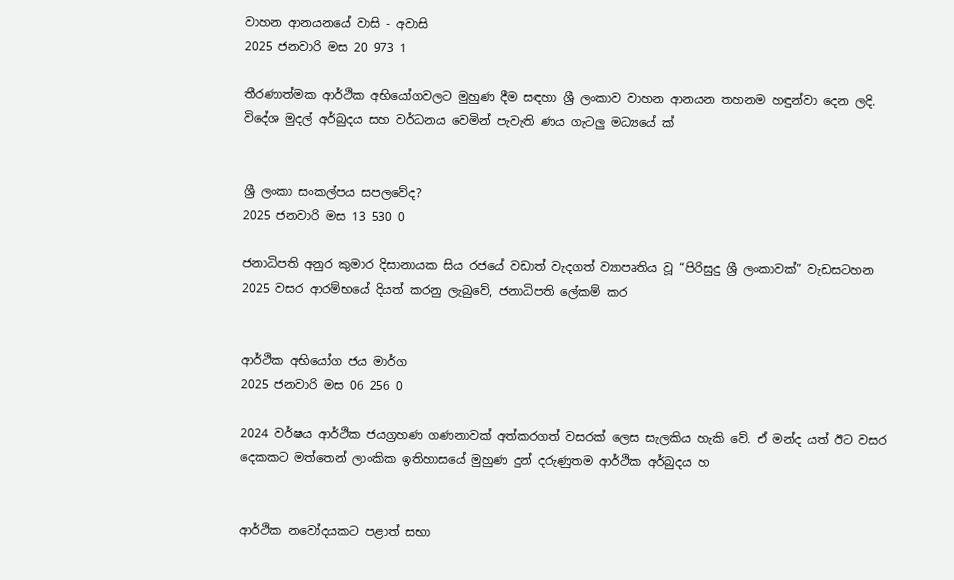වාහන ආනයනයේ වාසි - අවාසි
2025 ජනවාරි මස 20 973 1

තීරණාත්මක ආර්ථික අභියෝගවලට මුහුණ දීම සඳහා ශ්‍රී ලංකාව වාහන ආනයන තහනම හඳුන්වා දෙන ලදි. විදේශ මුදල් අර්බුදය සහ වර්ධනය වෙමින් පැවැති ණය ගැටලු මධ්‍යයේ ක්‍


ශ්‍රී ලංකා සංකල්පය සපලවේද?
2025 ජනවාරි මස 13 530 0

ජනාධිපති අනුර කුමාර දිසානායක සිය රජයේ වඩාත් වැදගත් ව්‍යාපෘතිය වූ “පිරිසුදු ශ්‍රී ලංකාවක්” වැඩසටහන 2025 වසර ආරම්භයේ දියත් කරනු ලැබුවේ, ජනාධිපති ලේකම් කර


ආර්ථික අභියෝග ජය මාර්ග
2025 ජනවාරි මස 06 256 0

2024 වර්ෂය ආර්ථික ජයග්‍රහණ ගණනාවක් අත්කරගත් වසරක් ලෙස සැලකිය හැකි වේ. ඒ මන්ද යත් ඊට වසර දෙකකට මත්තෙන් ලාංකික ඉතිහාසයේ මුහුණ දුන් දරුණුතම ආර්ථික අර්බුදය හ


ආර්ථික නවෝදයකට පළාත් සභා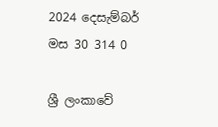2024 දෙසැම්බර් මස 30 314 0

ශ්‍රී ලංකාවේ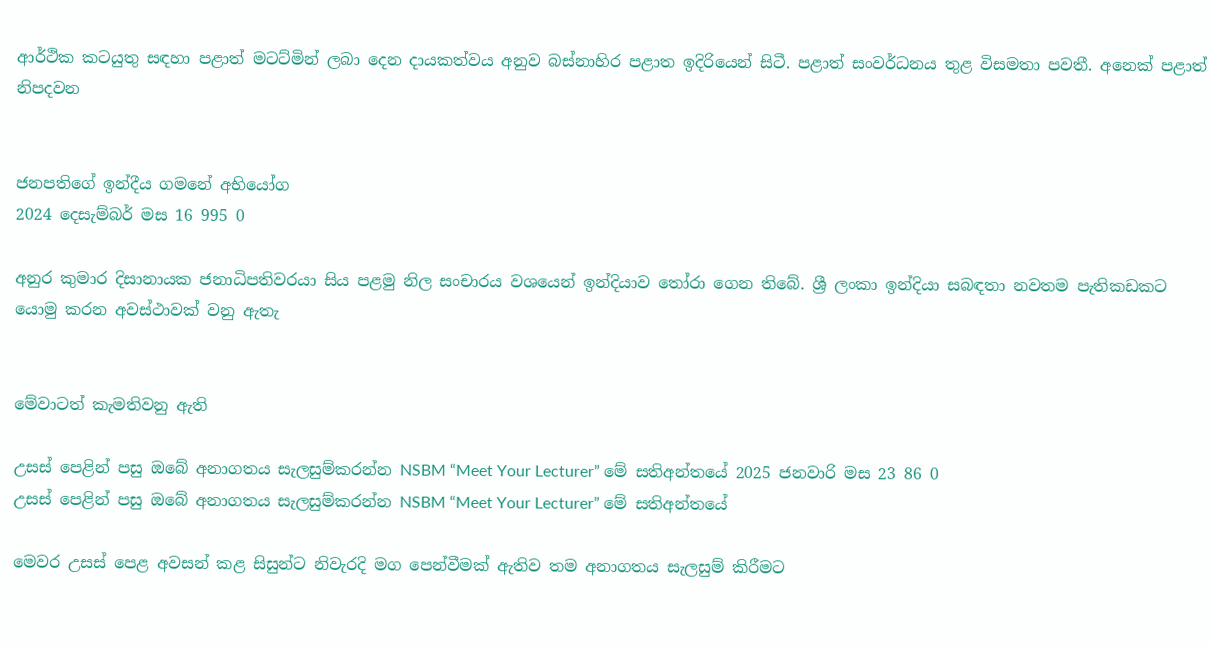ආර්ථික කටයුතු සඳහා පළාත් මටට්මින් ලබා දෙන දායකත්වය අනුව බස්නාහිර පළාත ඉදිරියෙන් සිටී. පළාත් සංවර්ධනය තුළ විසමතා පවතී. අනෙක් පළාත් නිපදවන


ජනපතිගේ ඉන්දීය ගමනේ අභියෝග
2024 දෙසැම්බර් මස 16 995 0

අනුර කුමාර දිසානායක ජනාධිපතිවරයා සිය පළමු නිල සංචාරය වශයෙන් ඉන්දියාව තෝරා ගෙන තිබේ. ශ්‍රී ලංකා ඉන්දියා සබඳතා නවතම පැතිකඩකට යොමු කරන අවස්ථාවක් වනු ඇතැ


මේවාටත් කැමතිවනු ඇති

උසස් පෙළින් පසු ඔබේ අනාගතය සැලසුම්කරන්න NSBM “Meet Your Lecturer” මේ සතිඅන්තයේ 2025 ජනවාරි මස 23 86 0
උසස් පෙළින් පසු ඔබේ අනාගතය සැලසුම්කරන්න NSBM “Meet Your Lecturer” මේ සතිඅන්තයේ

මෙවර උසස් පෙළ අවසන් කළ සිසුන්ට නිවැරදි මග පෙන්වීමක් ඇතිව තම අනාගතය සැලසුම් කිරීමට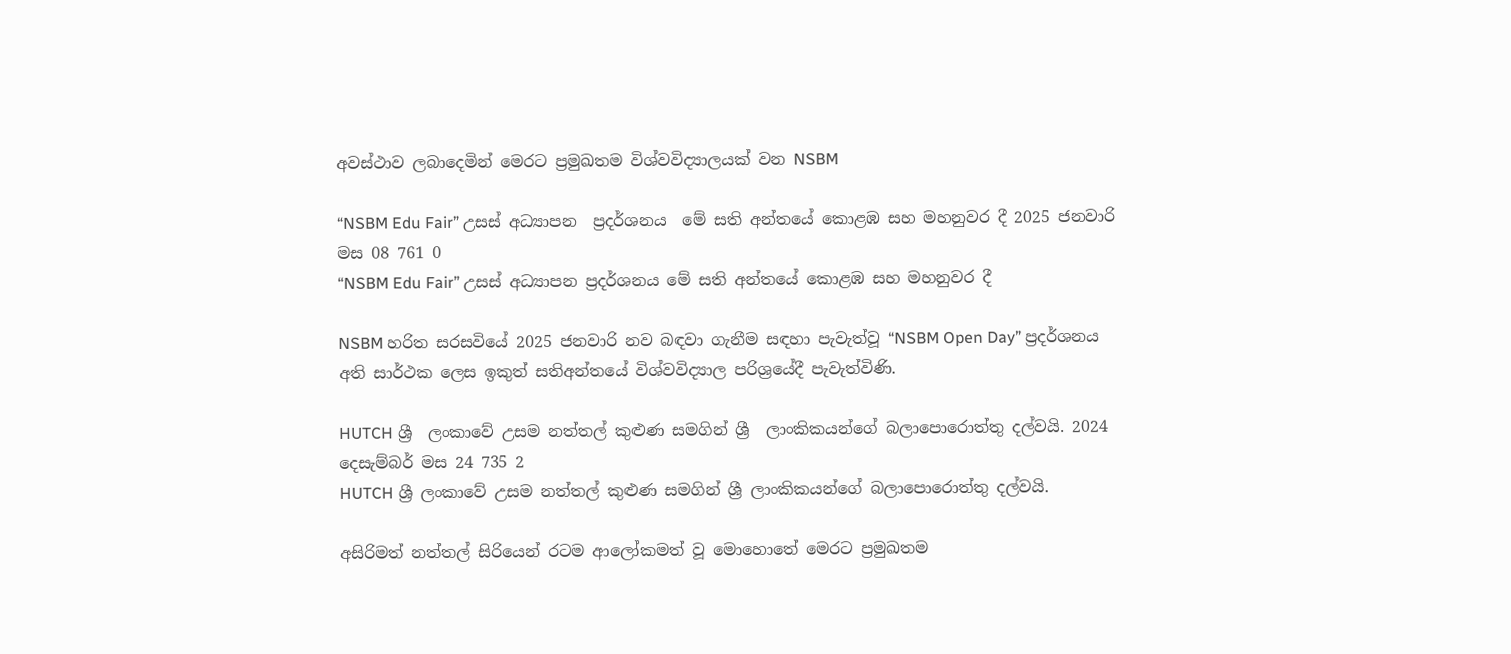අවස්ථාව ලබාදෙමින් මෙරට ප්‍රමුඛතම විශ්වවිද්‍යාලයක් වන NSBM

“NSBM Edu Fair” උසස් අධ්‍යාපන  ප්‍රදර්ශනය  මේ සති අන්තයේ කොළඹ සහ මහනුවර දී 2025 ජනවාරි මස 08 761 0
“NSBM Edu Fair” උසස් අධ්‍යාපන ප්‍රදර්ශනය මේ සති අන්තයේ කොළඹ සහ මහනුවර දී

NSBM හරිත සරසවියේ 2025 ජනවාරි නව බඳවා ගැනීම සඳහා පැවැත්වූ “NSBM Open Day” ප්‍රදර්ශනය අති සාර්ථක ලෙස ඉකුත් සතිඅන්තයේ විශ්වවිද්‍යාල පරිශ්‍රයේදී පැවැත්විණි.

HUTCH ශ්‍රී  ලංකාවේ උසම නත්තල් කුළුණ සමගින් ශ්‍රී  ලාංකිකයන්ගේ බලාපොරොත්තු දල්වයි. 2024 දෙසැම්බර් මස 24 735 2
HUTCH ශ්‍රී ලංකාවේ උසම නත්තල් කුළුණ සමගින් ශ්‍රී ලාංකිකයන්ගේ බලාපොරොත්තු දල්වයි.

අසිරිමත් නත්තල් සිරියෙන් රටම ආලෝකමත් වූ මොහොතේ මෙරට ප්‍රමුඛතම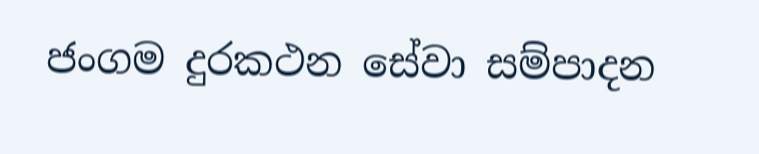ජංගම දුරකථන සේවා සම්පාදන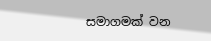සමාගමක් වන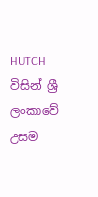HUTCH විසින් ශ්‍රී ලංකාවේ උසම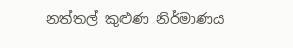නත්තල් කුළුණ නිර්මාණය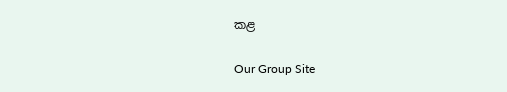කළ

Our Group Site